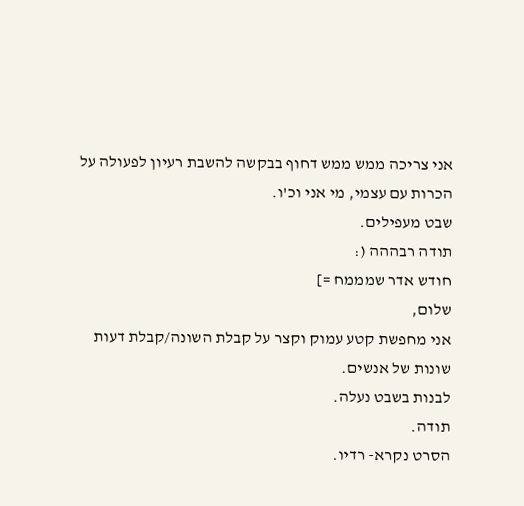אני צריכה ממש ממש דחוף בבקשה להשבת רעיון לפעולה על הכרות עם עצמי, מי אני וכ'ו.
שבט מעפילים.
תודה רבההה (:
חודש אדר שמממח =]
שלום,
אני מחפשת קטע עמוק וקצר על קבלת השונה/קבלת דעות שונות של אנשים.
לבנות בשבט נעלה.
תודה.
הסרט נקרא- רדיו.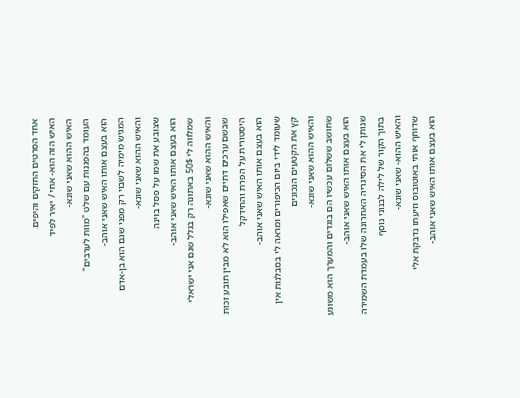אחד הסרטים החזקים והיפים.
האיש הזה הוא- אחי / יאיר לפיד
האיש ההוא שאני שונא-
העומד בהפגנות עם שלט "מוות לערבים"
הוא בעצם אותו האיש שאני אוהב-
המגיש מימיה לשבוי רק מפני שגם הוא בן-אדם
והאיש ההוא שאני שונא-
שצובע את שמו על פסל בוינה
הוא בעצם אותו האיש שאני אוהב-
שמלווה לי 50$ באתונה רק בגלל שגם אני ישראלי
והאיש ההוא שאני שונא-
שבשם ערכים דתיים שאפילו הוא לא מבין תובע זכות היסטורית על הפרת והחידקל
הוא בעצם אותו האיש שאני אוהב-
שעומד לידי ביום הכיפורים ומראה לי בסבלנות אין קץ את הקטעים הנכונים
והאיש ההוא שאני שונא-
שחושב ששלום עכשיו הם בוגדים והמערך הוא משוגע
הוא בעצם אותו האיש שאני אוהב-
שנותן לי את הסיגריה האחרונה שלו בעמדת השמירה בתוך הקור של לילה לבנוני נוסף
והאיש ההוא- שאני שונא-
שדוחף אותי באוטובוס וזיעתו נדבקת אלי
הוא בעצם אותו האיש שאני אוהב-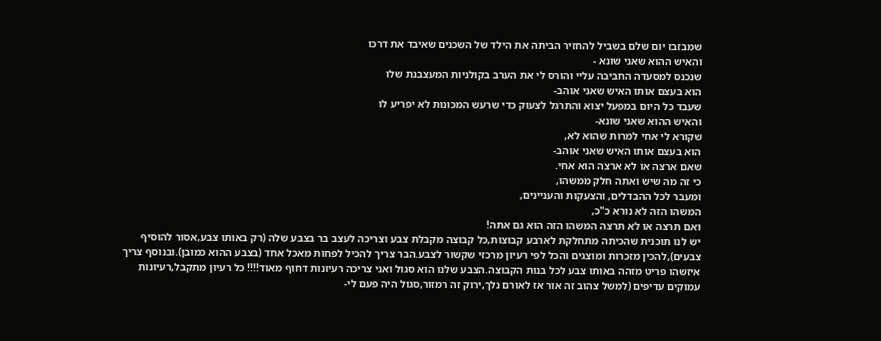שמבזבז יום שלם בשביל להחזיר הביתה את הילד של השכנים שאיבד את דרכו
והאיש ההוא שאני שונא -
שנכנס למסעדה החביבה עליי והורס לי את הערב בקולניות המעצבנת שלו
הוא בעצם אותו האיש שאני אוהב-
שעבד כל היום במפעל יצוא והתרגל לצעוק כדי שרעש המכונות לא יפריע לו
והאיש ההוא שאני שונא-
שקורא לי אחי למרות שהוא לא,
הוא בעצם אותו האיש שאני אוהב-
שאם ארצה או לא ארצה הוא אחי.
כי זה מה שיש ואתה חלק ממשהו,
ומעבר לכל ההבדלים, והצעקות והעניינים,
המשהו הזה לא נורא כ"כ,
ואם תרצה או לא תרצה המשהו הזה הוא גם אתה!
יש לנו תוכנית שהכיתה מתחלקת לארבע קבוצות,כל קבוצה מקבלת צבע וצריכה לעצב בר בצבע שלה (רק באותו צבע,אסור להוסיף צבעים),להכין מזכרות ומוצגים והכל לפי רעיון מרכזי שקשור לצבע.הבר צריך להכיל לפחות מאכל אחד (בצבע ההוא כמובן).ובנוסף צריך איזשהו פריט מזהה באותו צבע לכל בנות הקבוצה.הצבע שלנו הוא סגול ואני צריכה רעיונות דחוף מאוד!!!! כל רעיון מתקבל,רעיונות עמוקים עדיפים (למשל צהוב זה אור אז לאורם נלך,ירוק זה רמזור,סגול היה פעם לי-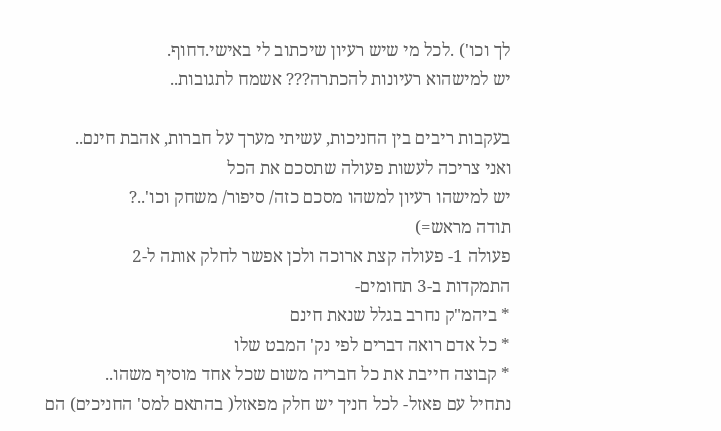לך וכו') .לכל מי שיש רעיון שיכתוב לי באישי.דחוף.
יש למישהוא רעיונות להכתרה??? אשמח לתגובות..

בעקבות ריבים בין החניכות, עשיתי מערך על חברות, אהבת חינם..
ואני צריכה לעשות פעולה שתסכם את הכל
יש למישהו רעיון למשהו מסכם כזה/ סיפור/ משחק וכו'..?
תודה מראש=)
פעולה 1- פעולה קצת ארוכה ולכן אפשר לחלק אותה ל-2
התמקדות ב-3 תחומים-
* ביהמ"ק נחרב בגלל שנאת חינם
* כל אדם רואה דברים לפי נק' המבט שלו
* קבוצה חייבת את כל חבריה משום שכל אחד מוסיף משהו..
נתחיל עם פאזל- לכל חניך יש חלק מפאזל( בהתאם למס' החניכים) הם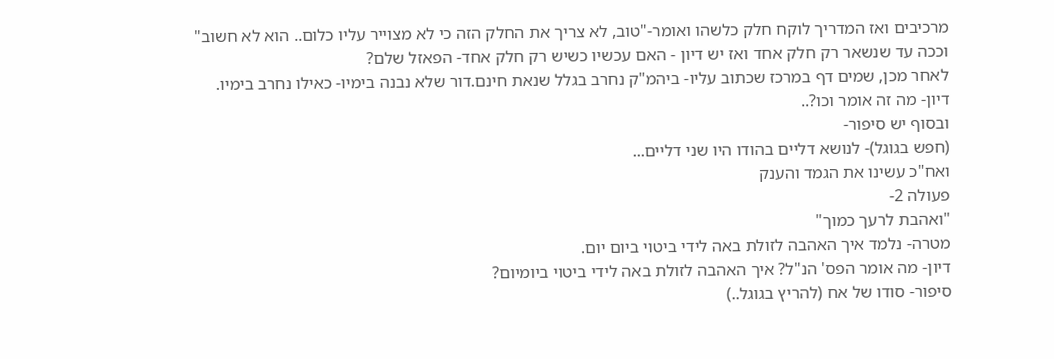מרכיבים ואז המדריך לוקח חלק כלשהו ואומר-"טוב, לא צריך את החלק הזה כי לא מצוייר עליו כלום.. הוא לא חשוב" וככה עד שנשאר רק חלק אחד ואז יש דיון - האם עכשיו כשיש רק חלק אחד- הפאזל שלם?
לאחר מכן, שמים דף במרכז שכתוב עליו- ביהמ"ק נחרב בגלל שנאת חינם.דור שלא נבנה בימיו- כאילו נחרב בימיו.
דיון- מה זה אומר וכו?..
ובסוף יש סיפור-
(חפש בגוגל)- לנושא דליים בהודו היו שני דליים...
ואח"כ עשינו את הגמד והענק
פעולה 2-
"ואהבת לרעך כמוך"
מטרה- נלמד איך האהבה לזולת באה לידי ביטוי ביום יום.
דיון- מה אומר הפס' הנ"ל? איך האהבה לזולת באה לידי ביטוי ביומיום?
סיפור- סודו של אח (להריץ בגוגל..)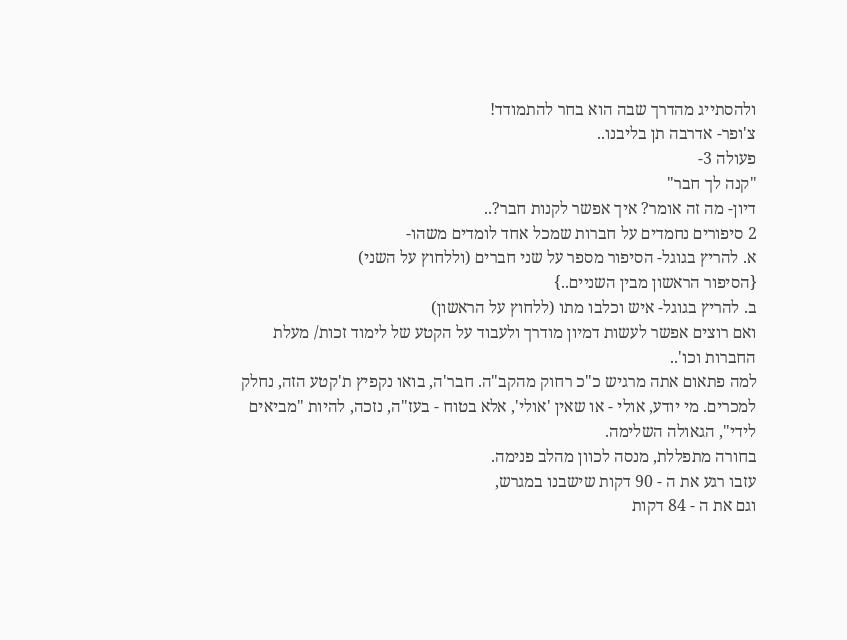ולהסתייג מהדרך שבה הוא בחר להתמודד!
צ'ופר- אדרבה תן בליבנו..
פעולה 3-
"קנה לך חבר"
דיון- מה זה אומר? איך אפשר לקנות חבר?..
2 סיפורים נחמדים על חברות שמכל אחד לומדים משהו-
א. להריץ בגוגל- הסיפור מספר על שני חברים (וללחוץ על השני)
{הסיפור הראשון מבין השניים..}
ב. להריץ בגוגל- איש וכלבו מתו (ללחוץ על הראשון)
ואם רוצים אפשר לעשות דמיון מודרך ולעבוד על הקטע של לימוד זכות/ מעלת החברות וכו'..
למה פתאום אתה מרגיש כ"כ רחוק מהקב"ה. חבר'ה, בואו נקפיץ ת'קטע הזה, נחלק למכרים. מי יודע, אולי - או שאין 'אולי', אלא בטוח - בעז"ה, נזכה, להיות "מביאים לידי", הגאולה השלימה.
בחורה מתפללת, מנסה לכוון מהלב פנימה.
עזבו רגע את ה - 90 דקות שישבנו במגרש,
וגם את ה - 84 דקות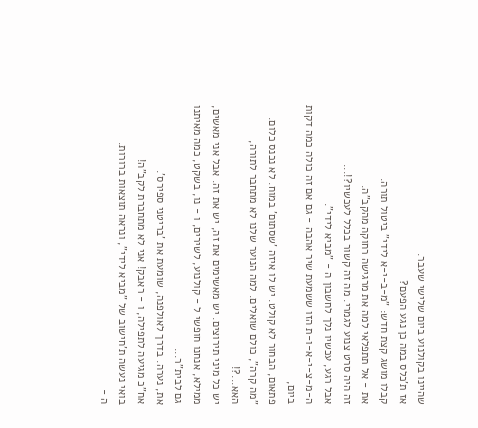שהיינו בקולנוע ביום שלישי שעבר.
אז ת'כלס במה כן נגע הפעם?
קבלו מושג קצת חדש: "מ-ב-י-א לידי" ביטול תורה.
את - אל תתפלאי למה את מרגישה רחוקה מהקב"ה.
זה היה סרט צנוע לגמרי. מה זה קשור בכלל לעכשיו?!...
אבל רגע, עכשיו נלך לחשבון ה - "מביא לידי".
ה-מ-צ-י-א-ו-ת הזו ששמעת שיר אהבה - גם אם זה כולה כמה דקות ביום,
פתאום, הבחור לא קולט. יש לו איזה 'שסתום' במוח. לא נכנס כלום.
"מה קרה", כולם שואלים. למה הנוער שלנו לא מתחבר לתורה, האא...?!
יש כל מיני תירוצים. יש מאשימים את זה, יש את זה. אבל אני מאשים,
ממילא, אנחנו חופשי ל - קולנוע, לשירים, ו - נו, בשקט, כמה מאיתנו גם לבית"ר...
את, נערה. בדרך לאולפנה, שומעת את 'בריטני ספירס'.
אח"כ מגיעה לתפילה, ו - ראבק! אני לא מתחברת לקב"ה!
בואי נעשה ת'חישוב של "מביא לידי", ונראה תוצאות ברורות.
ה -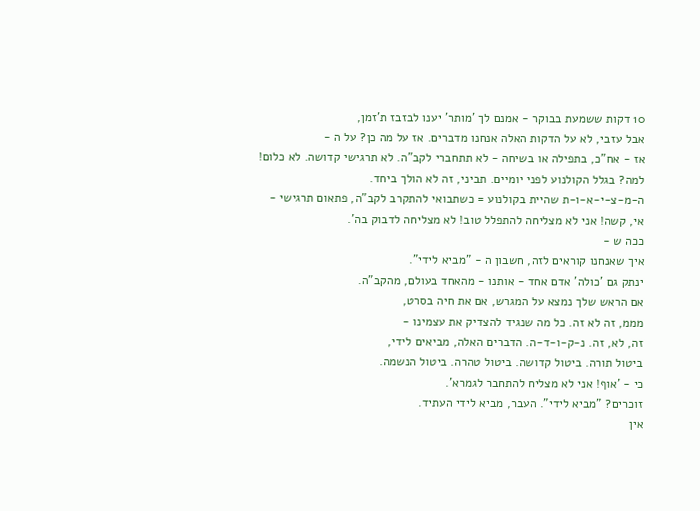10 דקות ששמעת בבוקר - אמנם לך 'מותר' יענו לבזבז ת'זמן,
אבל עזבי, לא על הדקות האלה אנחנו מדברים. אז על מה כן? על ה -
אז - אח"כ, בתפילה או בשיחה - לא תתחברי לקב"ה. לא תרגישי קדושה. לא כלום!
למה? בגלל הקולנוע לפני יומיים. תביני, זה לא הולך ביחד.
ה-מ-צ-י-א-ו-ת שהיית בקולנוע = כשתבואי להתקרב לקב"ה, פתאום תרגישי -
אי, קשה! אני לא מצליחה להתפלל טוב! לא מצליחה לדבוק בה'.
ככה ש -
איך שאנחנו קוראים לזה, חשבון ה - "מביא לידי".
ינתק גם 'כולה' אדם אחד - אותנו - מהאחד בעולם, מהקב"ה.
אם הראש שלך נמצא על המגרש, אם את חיה בסרט,
מממ, זה לא זה. כל מה שנגיד להצדיק את עצמינו -
זה, לא, זה. נ-ק-ו-ד-ה. הדברים האלה, מביאים לידי,
ביטול תורה. ביטול קדושה. ביטול טהרה. ביטול הנשמה.
כי - 'אוף! אני לא מצליח להתחבר לגמרא'.
זוכרים? "מביא לידי". העבר, מביא לידי העתיד.
אין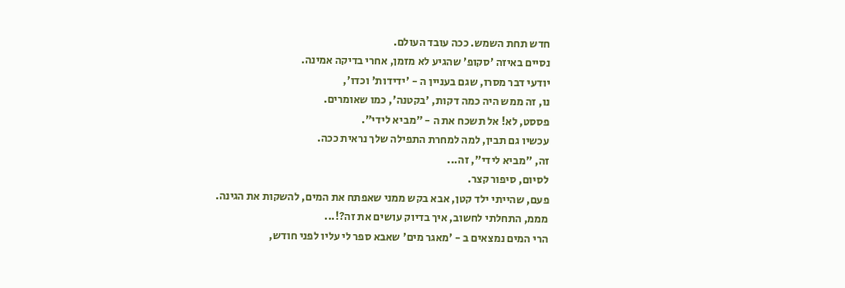חדש תחת השמש. ככה עובד העולם.
נסיים באיזה 'סקופ' שהגיע לא מזמן, אחרי בדיקה אמינה.
יודעי דבר מסרו, שגם בעניין ה - 'ידידות' וכדו',
נו, זה ממש היה כמה דקות, 'בקטנה', כמו שאומרים.
פססט, לא! אל תשכח את ה - "מביא לידי".
עכשיו גם תבין, למה למחרת התפילה שלך נראית ככה.
זה, "מביא לידי", זה...
לסיום, סיפור קצר.
פעם, שהייתי ילד קטן, אבא בקש ממני שאפתח את המים, להשקות את הגינה.
מממ, התחלתי לחשוב, איך בדיוק עושים את זה?!...
הרי המים נמצאים ב - 'מאגר מים' שאבא ספר לי עליו לפני חודש,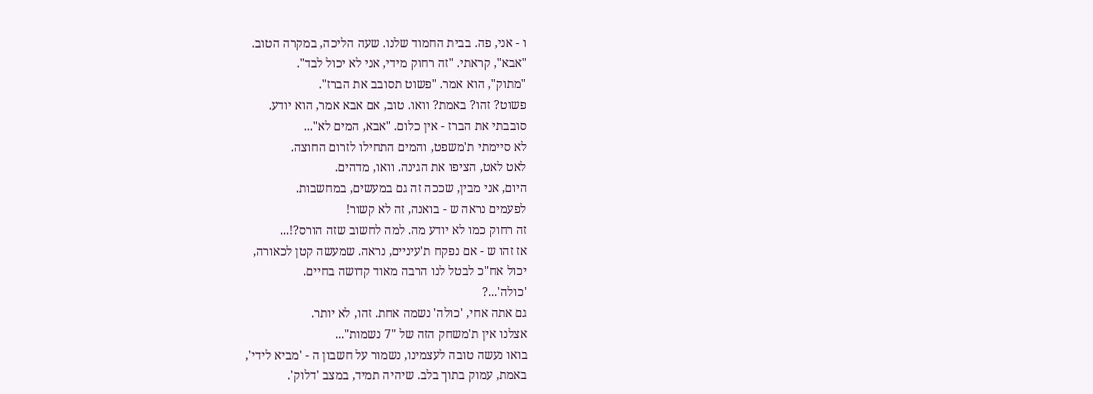ו - אני, פה. בבית החמוד שלנו. שעה הליכה, במקרה הטוב.
"אבא", קראתי. "זה רחוק מידי, אני לא יכול לבד".
"מתוק", הוא אמר. "פשוט תסובב את הברז".
פשוט? זהו? באמת? וואו. טוב, אם אבא אמר, הוא יודע.
סובבתי את הברז - אין כלום. "אבא, המים לא"...
לא סיימתי ת'משפט, והמים התחילו לזרום החוצה.
לאט לאט, הציפו את הגינה. וואו, מדהים.
היום, אני מבין, שככה זה גם במעשים, במחשבות.
לפעמים נראה ש - בואנה, זה לא קשור!
זה רחוק כמו לא יודע מה. למה לחשוב שזה הורס?!...
אז זהו ש - אם נפקח ת'עיניים, נראה. שמעשה קטן לכאורה,
יכול אח"כ לבטל לנו הרבה מאוד קדושה בחיים.
'כולה'...?
גם אתה אחי, 'כולה' נשמה אחת. זהו, לא יותר.
אצלנו אין ת'משחק הזה של "7 נשמות"...
בואו נעשה טובה לעצמינו, נשמור על חשבון ה - 'מביא לידי',
באמת, עמוק בתוך בלב. שיהיה תמיד, במצב 'דלוק'.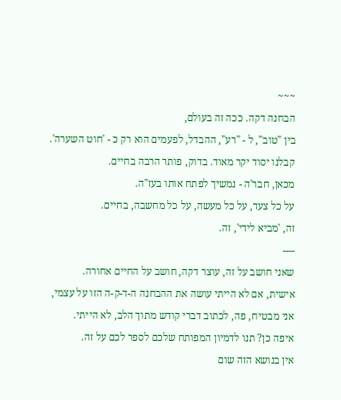~~~
הבחנה דקה. ככה זה בעולם,
בין "טוב", ל - "רע", ההבדל, לפעמים הוא רק כ - 'חוט השערה'.
קבלנו יסוד יקר מאוד. בדוק, פותר הרבה בחיים.
מכאן, חבר'ה - נמשיך לפתח אותו בעז"ה.
על כל צעד, על כל מעשה, על כל מחשבה, בחיים.
זה, 'מביא לידי', זה.
----
שאני חושב על זה, עוצר דקה, חושב על החיים אחורה.
אישית, אם לא הייתי עושה את ההבחנה ה-ד-ק-ה הזו על עצמי,
אני מבטיח, פה, לכתוב דברי קודש מתוך הלב, לא הייתי.
איפה כן? תנו לדמיון המפותח שלכם לספר לכם על זה.
אין בנושא הזה שום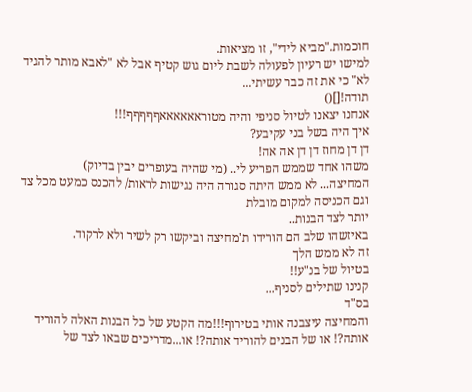חוכמות."מביא לידי", זו מציאות.
למישו יש רעיון לפעולה לשבת ליום גוש קטיף אבל לא "לאבא מותר להגיד לא" כי את זה כבר עשיתי...
תודה![]()
אנחנו יצאנו לטיול סניפי והיה מטוראאאאאאףףףףף!!!
איך היה בשל בני עקיבע?
דן דן מחוז דן דן אה אה!
משהו אחד שממש הפריע לי.. (מי שהיה בעופרים יבין בדיוק)
המחיצה... לא ממש היתה סגורה היה נגישות לראות/ להכנס כמעט מכל צד וגם הכניסה למקום מובלת
יותר לצד הבנות..
באיזשהו שלב הם הורידו ת'מחיצה וביקשו רק לשיר ולא לרקוד.
זה לא ממש הלך
בטיול של בנ"ע!!
קנינו שתילים לסניף...
בס"ד
והמחיצה עיצבנה אותי בטירוף!!!מה הקטע של כל הבנות האלה להוריד אותה?! או של הבנים להוריד אותה?! או...מדריכים שבאו לצד של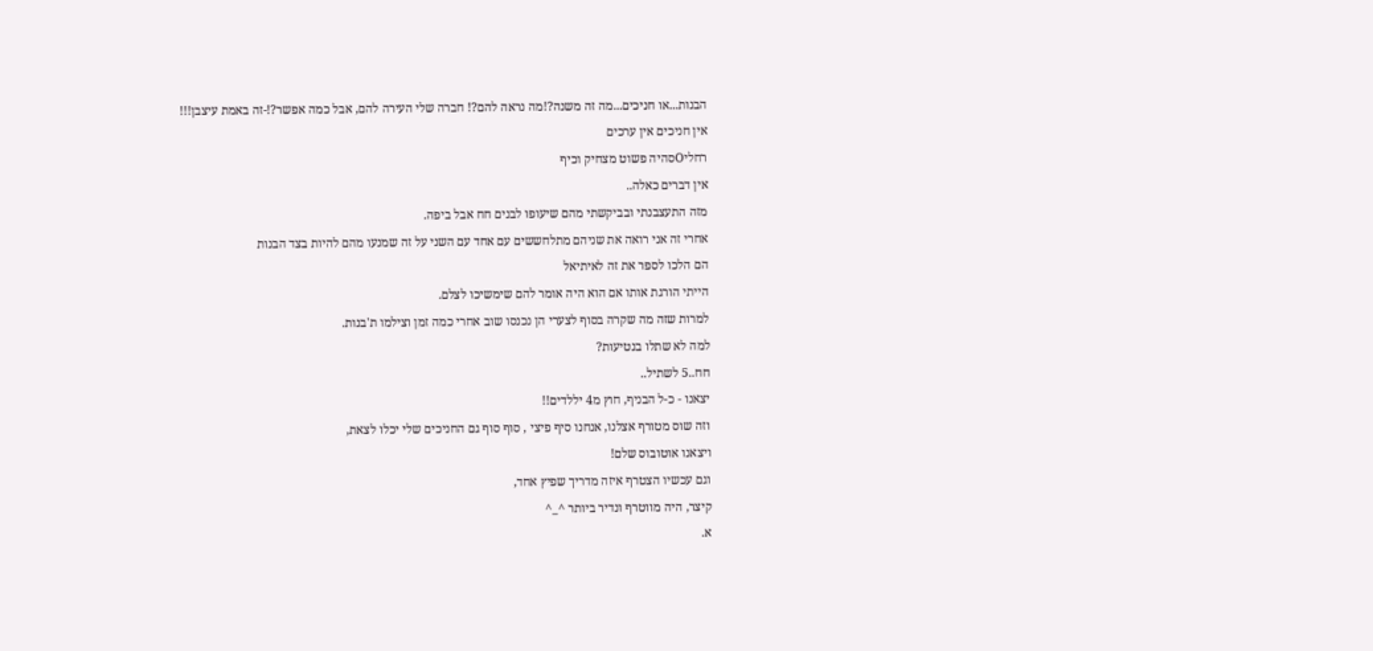הבנות...או חניכים...מה זה משנה?!מה נראה להם?! חברה שלי העירה להם, אבל כמה אפשר?!-זה באמת עיצבן!!!
אין חניכים אין ערכים
רחליOסהיה פשוט מצחיק וכיף
אין דברים כאלה..
מזה התעצבנתי ובביקשתי מהם שיעופו לבנים חח אבל ביפה.
אחרי זה אני רואה את שניהם מתלחששים עם אחד עם השני על זה שמנעו מהם להיות בצד הבנות
הם הלכו לספר את זה לאיתיאל
הייתי הורגת אותו אם הוא היה אומר להם שימשיכו לצלם.
למרות שזה מה שקרה בסוף לצערי הן נכנסו שוב אחרי כמה זמן וצילמו ת'בנות.
למה לא שתלו בנטיעות?
חח..5 לשתיל..
יצאנו - כ-ל הבניף, חוץ מ4 יללדים!!
וזה שוס מטורף אצלנו, אנחנו סיף פיצי , סוף סוף גם החניכים שלי יכלו לצאת,
ויצאנו אוטובוס שלם!
וגם עכשיו הצטרף איזה מדריך שפיץ אחד,
קיצר, היה מווטרף ונדיר ביותר ^_^
א.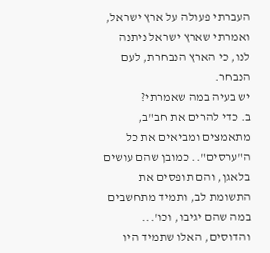העברתי פעולה על ארץ ישראל, ואמרתי שארץ ישראל ניתנה לנו, כי הארץ הנבחרת, לעם הנבחר.
יש בעיה במה שאמרתי?
ב. כדי להרים את חב"ב, מתאמצים ומביאים את כל ה"ערסים".. כמובן שהם עושים בלאגן, והם תופסים את התשומת לב, ותמיד מתחשבים במה שהם יגיבו, וכו'...
והדוסים, האלו שתמיד היו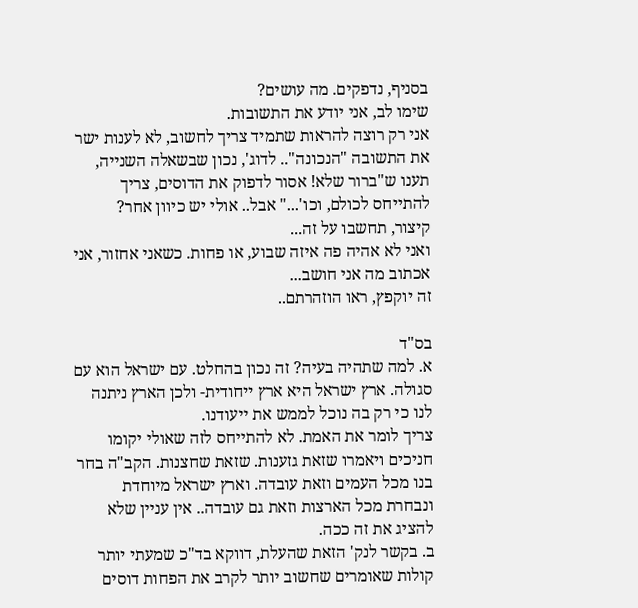בסניף, נדפקים. מה עושים?
שימו לב, אני יודע את התשובות.
אני רק רוצה להראות שתמיד צריך לחשוב, לא לענות ישר את התשובה "הנכונה".. לדוג', נכון שבשאלה השנייה, תענו ש"ברור שלא! אסור לדפוק את הדוסים, צריך להתייחס לכולם, וכו'..." אבל.. אולי יש כיוון אחר?
קיצור, תחשבו על זה...
ואני לא אהיה פה איזה שבוע, או פחות. כשאני אחזור, אני אכתוב מה אני חושב...
זה יוקפץ, ראו הוזהרתם..

בס"ד
א. למה שתהיה בעיה? זה נכון בהחלט. עם ישראל הוא עם סגולה. ארץ ישראל היא ארץ ייחודית- ולכן הארץ ניתנה לנו כי רק בה נוכל לממש את ייעודנו.
צריך לומר את האמת. לא להתייחס לזה שאולי יקומו חניכים ויאמרו שזאת גזענות. שזאת שחצנות. הקב"ה בחר בנו מכל העמים וזאת עובדה. וארץ ישראל מיוחדת ונבחרת מכל הארצות וזאת גם עובדה.. אין עניין שלא להציג את זה ככה.
ב. בקשר לנק' הזאת שהעלת, דווקא בד"כ שמעתי יותר קולות שאומרים שחשוב יותר לקרב את הפחות דוסים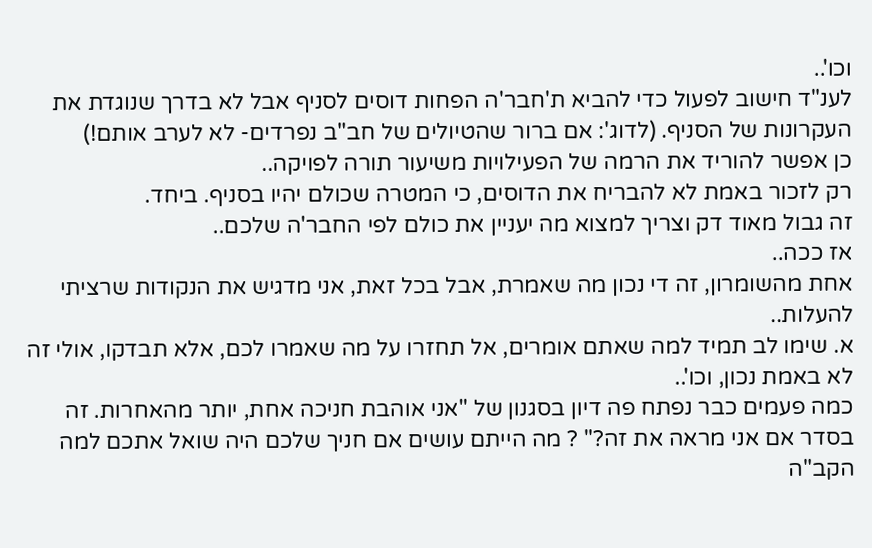וכו'..
לענ"ד חישוב לפעול כדי להביא ת'חבר'ה הפחות דוסים לסניף אבל לא בדרך שנוגדת את העקרונות של הסניף. (לדוג': אם ברור שהטיולים של חב"ב נפרדים- לא לערב אותם!)
כן אפשר להוריד את הרמה של הפעילויות משיעור תורה לפויקה..
רק לזכור באמת לא להבריח את הדוסים, כי המטרה שכולם יהיו בסניף. ביחד.
זה גבול מאוד דק וצריך למצוא מה יעניין את כולם לפי החבר'ה שלכם..
אז ככה..
אחת מהשומרון, זה די נכון מה שאמרת, אבל בכל זאת, אני מדגיש את הנקודות שרציתי להעלות..
א. שימו לב תמיד למה שאתם אומרים, אל תחזרו על מה שאמרו לכם, אלא תבדקו, אולי זה לא באמת נכון, וכו'..
כמה פעמים כבר נפתח פה דיון בסגנון של "אני אוהבת חניכה אחת, יותר מהאחרות. זה בסדר אם אני מראה את זה?" ? מה הייתם עושים אם חניך שלכם היה שואל אתכם למה הקב"ה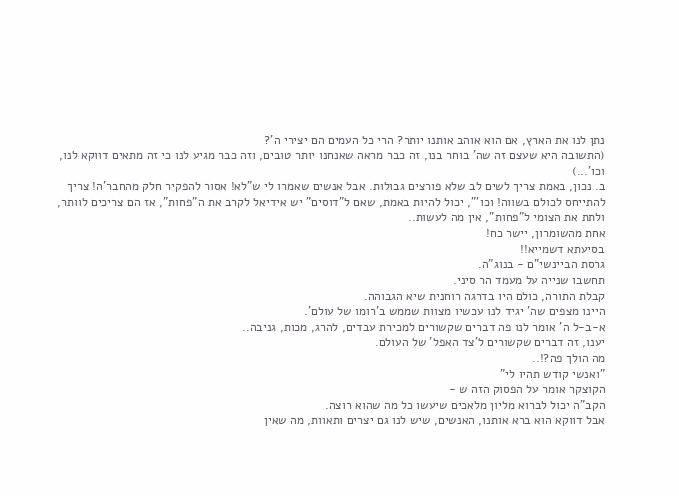נתן לנו את הארץ, אם הוא אוהב אותנו יותר? הרי כל העמים הם יצירי ה'?
(התשובה היא שעצם זה שה' בוחר בנו, זה כבר מראה שאנחנו יותר טובים, וזה כבר מגיע לנו כי זה מתאים דווקא לנו, וכו'...)
ב. נכון, באמת צריך לשים לב שלא פורצים גבולות. אבל אנשים שאמרו לי ש"לא! אסור להפקיר חלק מהחבר'ה! צריך להתייחס לכולם בשווה! וכו'", יכול להיות באמת, שאם ל"דוסים" יש אידיאל לקרב את ה"פחות", אז הם צריכים לוותר, ולתת את הצומי ל"פחות", אין מה לעשות..
אחת מהשומרון, יישר כח!
בסיעתא דשמייא!!
גרסת הביינשי"ם - בנוג"ה.
תחשבו שנייה על מעמד הר סיני.
קבלת התורה, כולם היו בדרגה רוחנית שיא הגבוהה.
היינו מצפים שה' יגיד לנו עכשיו מצוות שממש ב'רומו של עולם'.
א-ב-ל ה' אומר לנו פה דברים שקשורים למכירת עבדים, להרג, מכות, גניבה..
יענו, זה דברים שקשורים ל'צד האפל' של העולם.
מה הולך פה?!..
"ואנשי קודש תהיו לי"
הקוצקר אומר על הפסוק הזה ש -
הקב"ה יכול לברוא מליון מלאכים שיעשו כל מה שהוא רוצה.
אבל דווקא הוא ברא אותנו, האנשים, שיש לנו גם יצרים ותאוות, מה שאין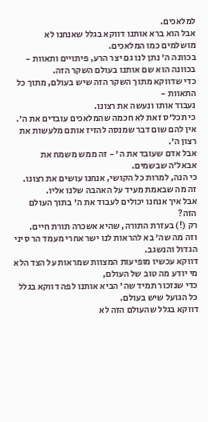למלאכים.
אבל הוא ברא אותנו דווקא בגלל שאנחנו לא מושלמים כמו המלאכים.
בכוונה ה' נתן לנו גם יצר הרע, פיתויים ותאוות -
בכוונה הוא שם אותנו בעולם השקר הזה.
כדי שדווקא מתוך השקר הזה שיש בעולם, מתוך כל התאוות -
נעבוד אותו ונעשה את רצונו.
כי תכל'ס זאת לא חכמה שהמלאכים עובדים את ה'.
אין להם שום דבר שמנסה להזיז אותם מלעשות את רצון ה'.
אבל אדם שעובד את ה' - זה ממש משמח את אבאל'ה שבשמים.
כי הנה, למרות כל הקושי, אנחנו עושים את רצונו.
זה מה שבאמת מעיד על האהבה שלנו אליו.
אבל איך אנחנו יכולים לעבוד את ה' בתוך העולם הזה?
רק (!) בעזרת התורה, שהיא אשכרה תורת חיים.
וזה מה שה' בא להראות לנו ישר אחרי מעמד הר סיני הגדול והנשגב.
דווקא עכשיו מופיעות המצוות שמראות על הצד הלא מי יודע מה טוב של העולם,
כדי שנזכור תמיד שה' הביא אותנו לפה דווקא בגלל כל הגועל שיש בעולם.
דווקא בגלל שהעולם הזה לא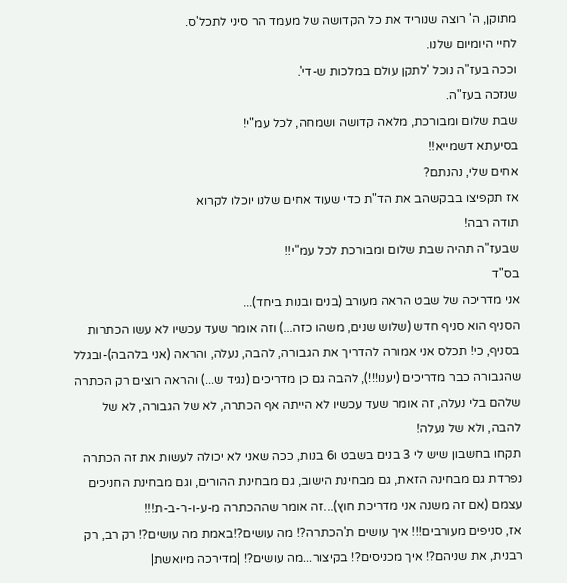מתוקן, ה' רוצה שנוריד את כל הקדושה של מעמד הר סיני לתכל'ס.
לחיי היומיום שלנו.
וככה בעז"ה נוכל 'לתקן עולם במלכות ש-די'.
שנזכה בעז"ה.
שבת שלום ומבורכת, מלאה קדושה ושמחה, לכל עמ"י!
בסיעתא דשמייא!!
אחים שלי, נהנתם?
אז תקפיצו בבקשהב את הד"ת כדי שעוד אחים שלנו יוכלו לקרוא
תודה רבה!
שבעז"ה תהיה שבת שלום ומבורכת לכל עמ"י!!
בס"ד
אני מדריכה של שבט הראה מעורב (בנים ובנות ביחד)...
הסניף הוא סניף חדש (שלוש שנים, משהו כזה...) וזה אומר שעד עכשיו לא עשו הכתרות בסניף, כי! תכלס אני אמורה להדריך את הגבורה, להבה, נעלה, והראה (אני בלהבה)-ובגלל שהגבורה כבר מדריכים (יענו!!!), להבה גם כן מדריכים (נגיד ש...) והראה רוצים רק הכתרה שלהם בלי נעלה, זה אומר שעד עכשיו לא הייתה אף הכתרה, לא של הגבורה, לא של להבה, ולא של נעלה!
תקחו בחשבון שיש לי 3 בנים בשבט ו6 בנות, ככה שאני לא יכולה לעשות את זה הכתרה נפרדת גם מבחינה הזאת, גם מבחינת הישוב, גם מבחינת ההורים, וגם מבחינת החניכים עצמם (אם זה משנה אני מדריכת חוץ)...זה אומר שההכתרה מ-ע-ו-ר-ב-ת!!!
אז, סניפים מעורבים!!! איך עושים ת'הכתרה?! מה עושים?!באמת מה עושים?! רק רב, רק רבנית, את שניהם?! איך מכניסים?! בקיצור...מה עושים?! |מדירכה מיואשת|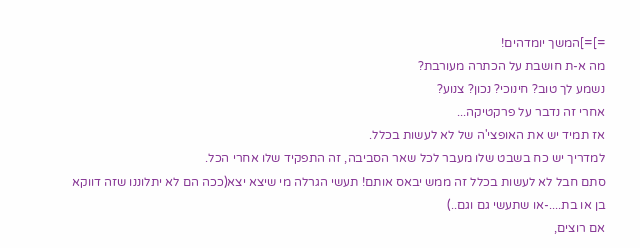=]=]המשך יומדהים!
מה א-ת חושבת על הכתרה מעורבת?
נשמע לך טוב? חינוכי? נכון? צנוע?
אחרי זה נדבר על פרקטיקה...
אז תמיד יש את האופצי'ה של לא לעשות בכלל.
למדריך יש כח בשבט שלו מעבר לכל שאר הסביבה, זה התפקיד שלו אחרי הכל.
סתם חבל לא לעשות בכלל זה ממש יבאס אותם! תעשי הגרלה מי שיצא יצא(ככה הם לא יתלוננו שזה דווקא בן או בת....-או שתעשי גם וגם..)
אם רוצים,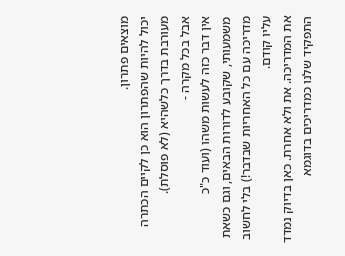מוצאים פתרון.
יכול להיות שהפתרון הוא כן לקיים הכתרה מעורבת בדרך כלשהיא (לא פוסלת).
אבל בכל מקרה -
אין דבר כזה לעשות משהו (ועוד כ"כ משמעותי, שקובע לדורות הבאים, וגם כשאת מדריכה עם כל האחריות שבדבר!) בלי לחשוב עליו קודם.
את המדריכה. את ולא אחרת. כאן בדיוק נמדד התפקיד שלנו כמדריכים בדוגמא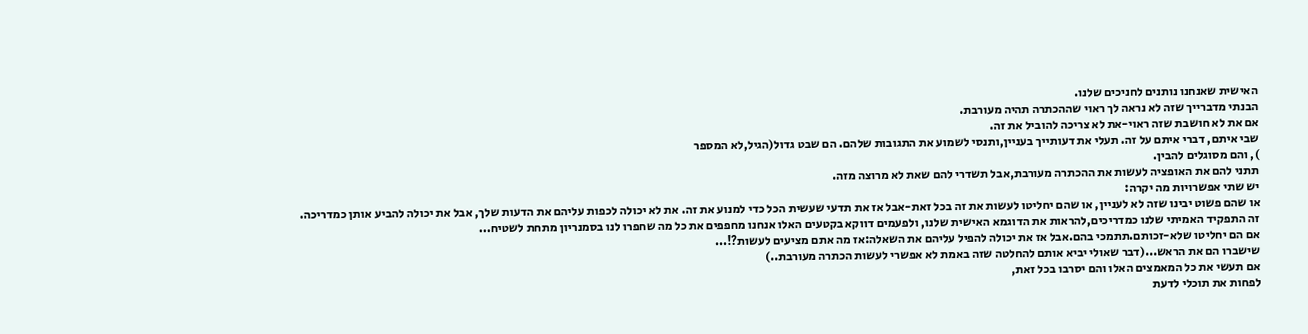האישית שאנחנו נותנים לחניכים שלנו.
הבנתי מדברייך שזה לא נראה לך ראוי שההכתרה תהיה מעורבת.
אם את לא חושבת שזה ראוי-את לא צריכה להוביל את זה.
שבי איתם, דברי איתם על זה. תעלי את דעותייך בעניין,ותנסי לשמוע את התגובות שלהם. הם שבט גדול(הגיל,לא המספר
), והם מסוגלים להבין.
תתני להם את האופציה לעשות את ההכתרה מעורבת,אבל תשדרי להם שאת לא מרוצה מזה.
יש שתי אפשרויות מה יקרה:
או שהם פשוט יבינו שזה לא לעניין, או שהם יחליטו לעשות את זה בכל זאת-אבל אז את תדעי שעשית הכל כדי למנוע את זה. את לא יכולה לכפות עליהם את הדעות שלך, אבל את יכולה להביע אותן כמדריכה.
זה התפקיד האמיתי שלנו כמדריכים,להראות את הדוגמא האישית שלנו, ולפעמים דווקא בקטעים האלו אנחנו מחפפים את כל מה שחפרו לנו בסמנריון מתחת לשטיח...
אם הם יחליטו שלא-זכותם.תתמכי בהם.אבל אז את יכולה להפיל עליהם את השאלה:אז מה אתם מציעים לעשות?!...
שישברו הם את הראש...(דבר שאולי יביא אותם להחלטה שזה באמת לא אפשרי לעשות הכתרה מעורבת..)
אם תעשי את כל המאמצים האלו והם יסרבו בכל זאת,
לפחות את תוכלי לדעת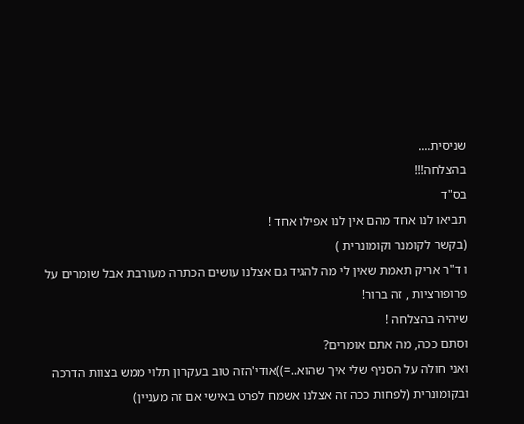שניסית....
בהצלחה!!!
בס"ד
תביאו לנו אחד מהם אין לנו אפילו אחד !
(בקשר לקומנר וקומונרית )
ו ד"ר אריק תאמת שאין לי מה להגיד גם אצלנו עושים הכתרה מעורבת אבל שומרים על פרופורציות , זה ברור!
שיהיה בהצלחה !
וסתם ככה, מה אתם אומרים?
ואני חולה על הסניף שלי איך שהוא..=))אודי'הזה טוב בעקרון תלוי ממש בצוות הדרכה ובקומונרית (לפחות ככה זה אצלנו אשמח לפרט באישי אם זה מעניין)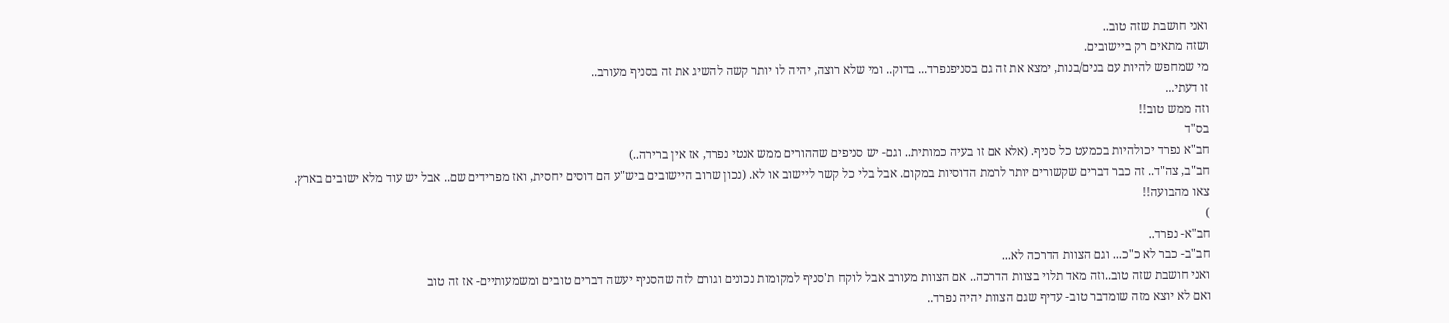ואני חושבת שזה טוב..
ושזה מתאים רק ביישובים.
מי שמחפש להיות עם בנים/בנות, ימצא את זה גם בסניפנפרד... בדוק.. ומי שלא רוצה, יהיה לו יותר קשה להשיג את זה בסניף מעורב..
זו דעתי...
וזה ממש טוב!!
בס"ד
חב"א נפרד יכולהיות בכמעט כל סניף. (אלא אם זו בעיה כמותית.. וגם- יש סניפים שההורים ממש אנטי נפרד, אז אין ברירה..)
חב"ב, צה"ד.. זה כבר דברים שקשורים יותר לרמת הדוסיות במקום. אבל בלי כל קשר ליישוב או לא. (נכון שרוב היישובים ביש"ע הם דוסים יחסית, ואז מפרידים שם.. אבל יש עוד מלא ישובים בארץ.
צאו מהבועה!!
)
חב"א- נפרד..
חב"ב- כבר לא כ"כ... וגם הצוות הדרכה לא...
ואני חושבת שזה טוב..וזה מאד תלוי בצוות הדרכה.. אם הצוות מעורב אבל לוקח ת'סניף למקומות נכונים וגורם לזה שהסניף יעשה דברים טובים ומשמעותיים- אז זה טוב
ואם לא יוצא מזה שומדבר טוב- עדיף שגם הצוות יהיה נפרד..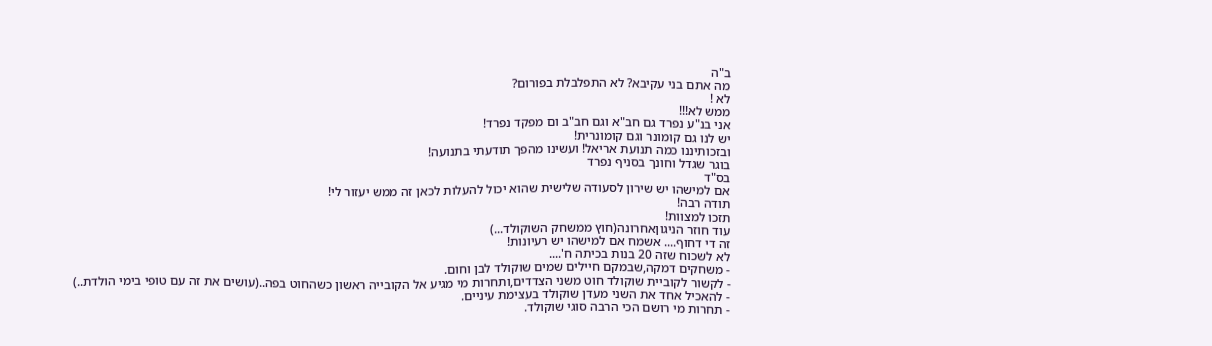ב"ה
מה אתם בני עקיבא? לא התפלבלת בפורום?
לא !
ממש לא!!!
אני בנ"ע נפרד גם חב"א וגם חב"ב ום מפקד נפרד!
יש לנו גם קומונר וגם קומונרית!
ובזכותיננו כמה תנועת אריאל! ועשינו מהפך תודעתי בתנועה!
בוגר שגדל וחונך בסניף נפרד
בס"ד
אם למישהו יש שירון לסעודה שלישית שהוא יכול להעלות לכאן זה ממש יעזור לי!
תודה רבה!
תזכו למצוות!
עוד חוזר הניגוןאחרונה(חוץ ממשחק השוקולד...)
זה די דחוף.... אשמח אם למישהו יש רעיונות!
לא לשכוח שזה 20 בנות בכיתה ח'....
- משחקים דמקה,שבמקם חיילים שמים שוקולד לבן וחום.
- לקשור לקוביית שוקולד חוט משני הצדדים,ותחרות מי מגיע אל הקובייה ראשון כשהחוט בפה..(עושים את זה עם טופי בימי הולדת..)
- להאכיל אחד את השני מעדן שוקולד בעצימת עיניים.
- תחרות מי רושם הכי הרבה סוגי שוקולד.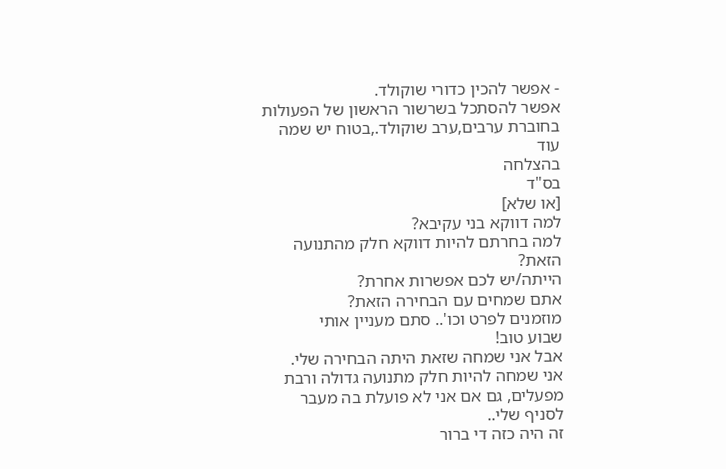- אפשר להכין כדורי שוקולד.
אפשר להסתכל בשרשור הראשון של הפעולות בחוברת ערבים,ערב שוקולד.,בטוח יש שמה עוד
בהצלחה
בס"ד
[או שלא]
למה דווקא בני עקיבא?
למה בחרתם להיות דווקא חלק מהתנועה הזאת?
הייתה/יש לכם אפשרות אחרת?
אתם שמחים עם הבחירה הזאת?
מוזמנים לפרט וכו'.. סתם מעניין אותי
שבוע טוב!
אבל אני שמחה שזאת היתה הבחירה שלי.
אני שמחה להיות חלק מתנועה גדולה ורבת מפעלים, גם אם אני לא פועלת בה מעבר לסניף שלי..
זה היה כזה די ברור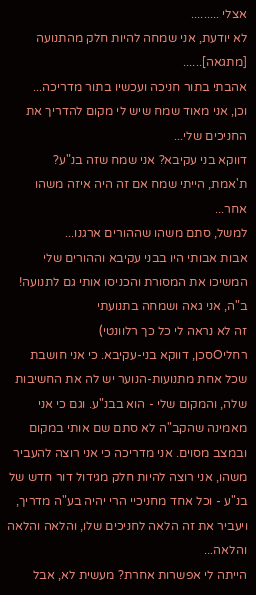אצלי .........
לא יודעת, אני שמחה להיות חלק מהתנועה [מתגאה]......
אהבתי בתור חניכה ועכשיו בתור מדריכה...
וכן, אני מאוד שמח שיש לי מקום להדריך את החניכים שלי...
דווקא בני עקיבא? אני שמח שזה בנ"ע?
ת'אמת, הייתי שמח אם זה היה איזה משהו אחר...
למשל, סתם משהו שההורים ארגנו...
אבות אבותי היו בבני עקיבא וההורים שלי המשיכו את המסורת והכניסו אותי גם לתנועה!
ב"ה, אני גאה ושמחה בתנועתי
זה לא נראה לי כל כך רלוונטי)
רחליOסכן, דווקא בני-עקיבא. כי אני חושבת שכל אחת מתנועות-הנוער יש לה את החשיבות שלה, והמקום שלי - הוא בבנ"ע. וגם כי אני מאמינה שהקב"ה לא סתם שם אותי במקום ובמצב מסוים. אני מדריכה כי אני רוצה להעביר משהו, אני רוצה להיות חלק מגידול דור חדש של בנ"ע - וכל אחד מחניכיי הרי יהיה בע"ה מדריך, ויעביר את זה הלאה לחניכים שלו, והלאה והלאה והלאה...
הייתה לי אפשרות אחרת? מעשית לא, אבל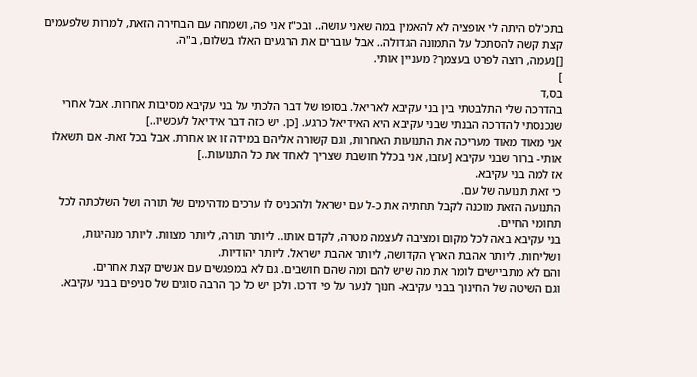בתכ'לס היתה לי אופציה לא להאמין במה שאני עושה.. ובכ"ז אני פה, ושמחה עם הבחירה הזאת, למרות שלפעמים קצת קשה להסתכל על התמונה הגדולה.. אבל עוברים את הרגעים האלו בשלום, ב"ה.
[]נעמה, רוצה לפרט בעצמך? מעניין אותי.
]
בס,ד
בהדרכה שלי התלבטתי בין בני עקיבא לאריאל. בסופו של דבר הלכתי על בני עקיבא מסיבות אחרות. אבל אחרי שנכנסתי להדרכה הבנתי שבני עקיבא היא האידיאל כרגע. [כן. יש כזה דבר אידיאל לעכשיו..]
אני מאוד מאוד מעריכה את התנועות האחרות, וגם קשורה אליהם במידה זו או אחרת. אבל בכל זאת- אם תשאלו אותי- ברור שבני עקיבא [עזבו, אני בכלל חושבת שצריך לאחד את כל התנועות..]
אז למה בני עקיבא.
כי זאת תנועה של עם.
התנועה הזאת מוכנה לקבל תחתיה את כ-ל עם ישראל ולהכניס לו ערכים מדהימים של תורה ושל השלכתה לכל תחומי החיים.
בני עקיבא באה לכל מקום ומציבה לעצמה מטרה, לקדם אותו.. ליותר תורה, ליותר מצוות. ליותר מנהיגות, ושליחות. ליותר אהבת הארץ הקדושה, ליותר אהבת ישראל. ליותר יהודיות.
והם לא מתביישים לומר את מה שיש להם ומה שהם חושבים. גם לא במפגשים עם אנשים קצת אחרים.
וגם השיטה של החינוך בבני עקיבא- חנוך לנער על פי דרכו. ולכן יש כל כך הרבה סוגים של סניפים בבני עקיבא.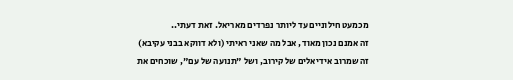מכמעט חילוניים עד ליותר נפרדים מאריאל. זאת דעתי..
זה אמנם נכון מאוד, אבל מה שאני ראיתי (ולא דווקא בבני עקיבא) זה שמרוב אידיאלים של קירוב, ושל "תנועה של עם", שוכחים את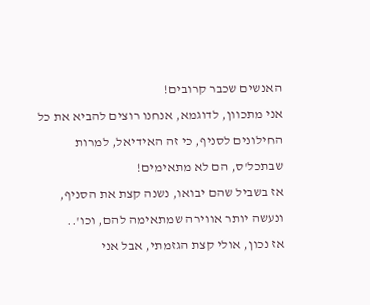האנשים שכבר קרובים!
אני מתכוון, לדוגמא, אנחנו רוצים להביא את כל החילונים לסניף, כי זה האידיאל, למרות שבתכל'ס, הם לא מתאימים!
אז בשביל שהם יבואו, נשנה קצת את הסניף, ונעשה יותר אווירה שמתאימה להם, וכו'..
אז נכון, אולי קצת הגזמתי, אבל אני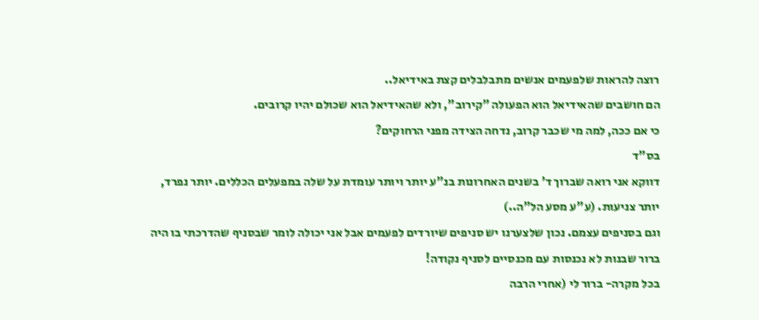רוצה להראות שלפעמים אנשים מתבלבלים קצת באידיאל..
הם חושבים שהאידיאל הוא הפעולה "קירוב", ולא שהאידיאל הוא שכולם יהיו קרובים.
כי אם ככה, למה מי שכבר קרוב, נדחה הצידה מפני הרחוקים?
בס"ד
דווקא אני רואה שברוך ד' בשנים האחרונות בנ"ע יותר ויותר עומדת על שלה במפעלים הכללים. יותר נפרד, יותר צניעות. (ע"ע מסע הל"ה..)
וגם בסניפים עצמם. נכון שלצערנו יש סניפים שיורדים לפעמים אבל אני יכולה לומר שבסניף שהדרכתי בו היה ברור שבנות לא נכנסות עם מכנסיים לסניף נקודה!
בכל מקרה- ברור לי (אחרי הרבה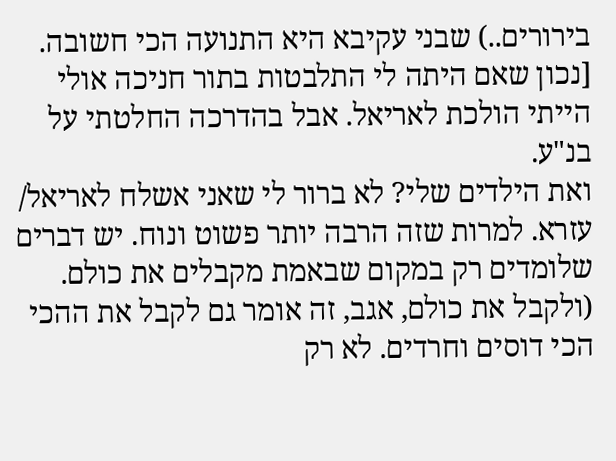בירורים..) שבני עקיבא היא התנועה הכי חשובה.
[נכון שאם היתה לי התלבטות בתור חניכה אולי הייתי הולכת לאריאל. אבל בהדרכה החלטתי על בנ"ע.
ואת הילדים שלי? לא ברור לי שאני אשלח לאריאל/ עזרא. למרות שזה הרבה יותר פשוט ונוח. יש דברים שלומדים רק במקום שבאמת מקבלים את כולם. (ולקבל את כולם, אגב, זה אומר גם לקבל את ההכי הכי דוסים וחרדים. לא רק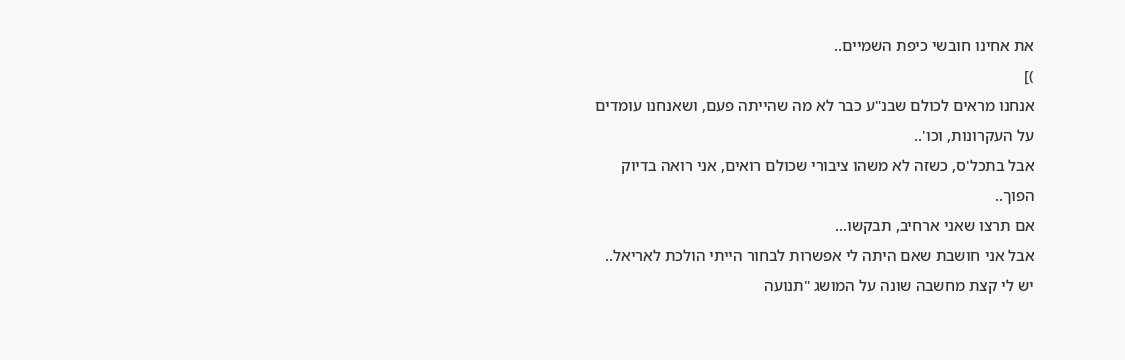את אחינו חובשי כיפת השמיים..
)]
אנחנו מראים לכולם שבנ"ע כבר לא מה שהייתה פעם, ושאנחנו עומדים על העקרונות, וכו'..
אבל בתכל'ס, כשזה לא משהו ציבורי שכולם רואים, אני רואה בדיוק הפוך..
אם תרצו שאני ארחיב, תבקשו...
אבל אני חושבת שאם היתה לי אפשרות לבחור הייתי הולכת לאריאל..
יש לי קצת מחשבה שונה על המושג "תנועה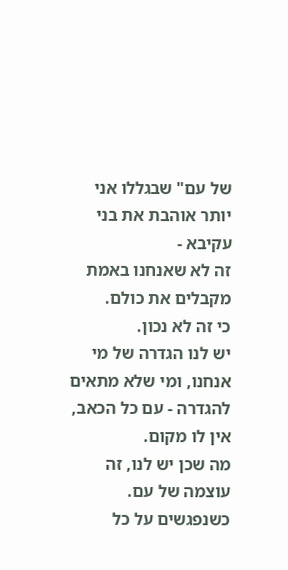של עם" שבגללו אני יותר אוהבת את בני עקיבא -
זה לא שאנחנו באמת מקבלים את כולם.
כי זה לא נכון.
יש לנו הגדרה של מי אנחנו, ומי שלא מתאים להגדרה - עם כל הכאב, אין לו מקום.
מה שכן יש לנו, זה עוצמה של עם.
כשנפגשים על כל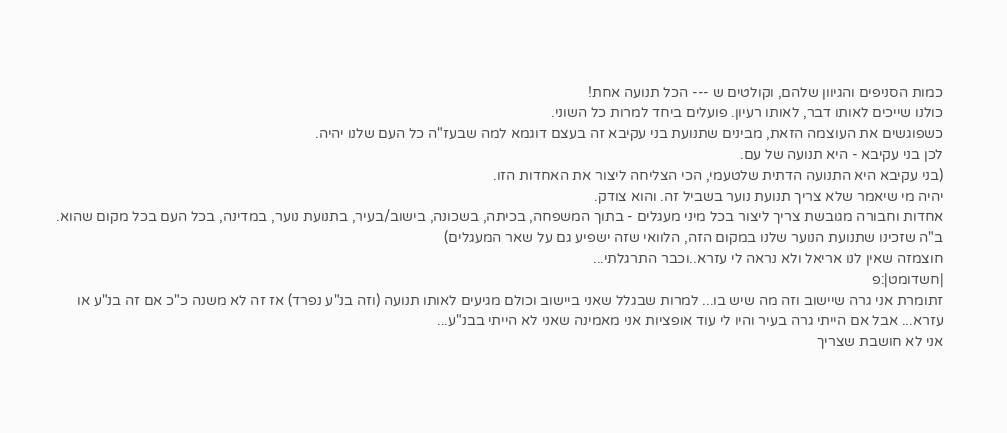כמות הסניפים והגיוון שלהם, וקולטים ש --- הכל תנועה אחת!
כולנו שייכים לאותו דבר, לאותו רעיון. פועלים ביחד למרות כל השוני.
כשפוגשים את העוצמה הזאת, מבינים שתנועת בני עקיבא זה בעצם דוגמא למה שבעז"ה כל העם שלנו יהיה.
לכן בני עקיבא - היא תנועה של עם.
(בני עקיבא היא התנועה הדתית שלטעמי, הכי הצליחה ליצור את האחדות הזו.
יהיה מי שיאמר שלא צריך תנועת נוער בשביל זה. והוא צודק.
אחדות וחבורה מגובשת צריך ליצור בכל מיני מעגלים - בתוך המשפחה, בכיתה, בשכונה, בישוב/בעיר, בתנועת נוער, במדינה, בכל העם בכל מקום שהוא.
ב"ה שזכינו שתנועת הנוער שלנו במקום הזה, הלוואי שזה ישפיע גם על שאר המעגלים)
חוצמזה שאין לנו אריאל ולא נראה לי עזרא..וכבר התרגלתי...
|חשדומט|:פ
זתומרת אני גרה שיישוב וזה מה שיש בו... למרות שבגלל שאני ביישוב וכולם מגיעים לאותו תנועה (וזה בנ"ע נפרד) אז זה לא משנה כ"כ אם זה בנ"ע או עזרא... אבל אם הייתי גרה בעיר והיו לי עוד אופציות אני מאמינה שאני לא הייתי בבנ"ע...
אני לא חושבת שצריך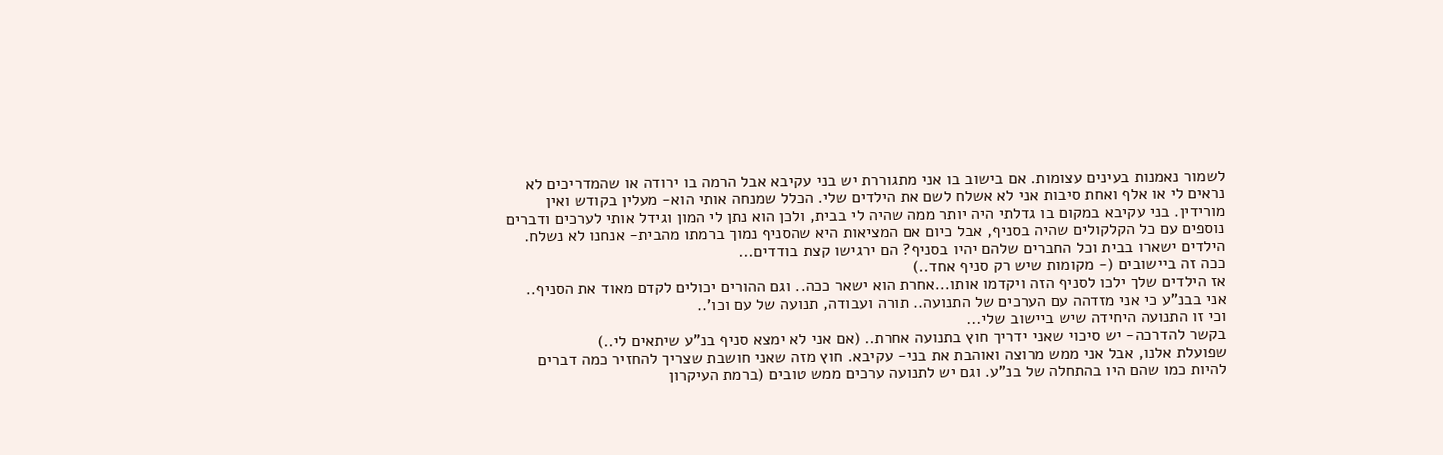לשמור נאמנות בעינים עצומות. אם בישוב בו אני מתגוררת יש בני עקיבא אבל הרמה בו ירודה או שהמדריכים לא נראים לי או אלף ואחת סיבות אני לא אשלח לשם את הילדים שלי. הכלל שמנחה אותי הוא- מעלין בקודש ואין מורידין. בני עקיבא במקום בו גדלתי היה יותר ממה שהיה לי בבית, ולכן הוא נתן לי המון וגידל אותי לערכים ודברים נוספים עם כל הקלקולים שהיה בסניף, אבל כיום אם המציאות היא שהסניף נמוך ברמתו מהבית- אנחנו לא נשלח.
הילדים ישארו בבית וכל החברים שלהם יהיו בסניף? הם ירגישו קצת בודדים...
ככה זה ביישובים (- מקומות שיש רק סניף אחד..)
אז הילדים שלך ילכו לסניף הזה ויקדמו אותו...אחרת הוא ישאר ככה.. וגם ההורים יכולים לקדם מאוד את הסניף..
אני בבנ"ע כי אני מזדהה עם הערכים של התנועה.. תורה ועבודה, תנועה של עם וכו'..
וכי זו התנועה היחידה שיש ביישוב שלי...
בקשר להדרכה- יש סיכוי שאני ידריך חוץ בתנועה אחרת.. (אם אני לא ימצא סניף בנ"ע שיתאים לי..)
שפועלת אלנו, אבל אני ממש מרוצה ואוהבת את בני- עקיבא. חוץ מזה שאני חושבת שצריך להחזיר כמה דברים להיות כמו שהם היו בהתחלה של בנ"ע. וגם יש לתנועה ערכים ממש טובים (ברמת העיקרון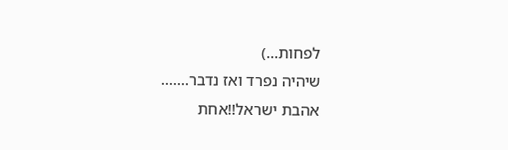לפחות...)
שיהיה נפרד ואז נדבר.......
אהבת ישראל!!אחת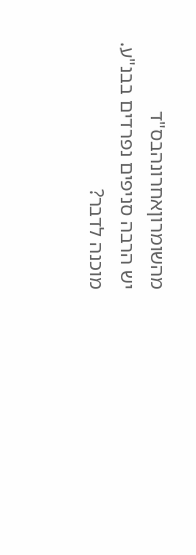מהשומרוןאחרונהבס"ד
יש הרבה סניפים נפרדים בבנ"ע.
מוכנה לדבר?